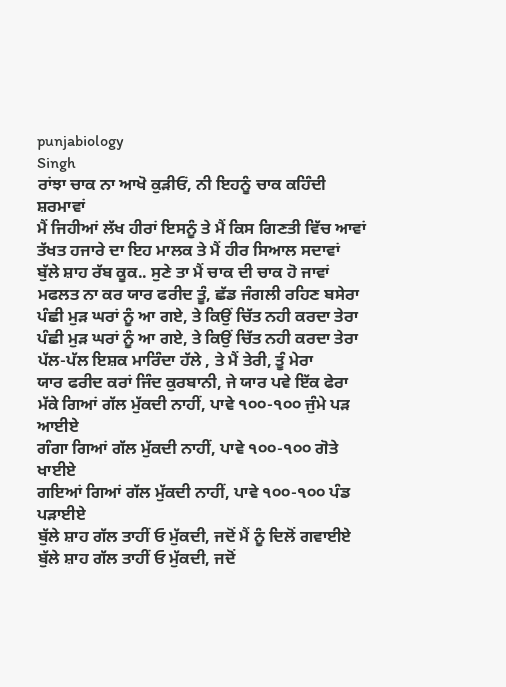punjabiology
Singh
ਰਾਂਝਾ ਚਾਕ ਨਾ ਆਖੋ ਕੁੜੀਓਂ, ਨੀ ਇਹਨੂੰ ਚਾਕ ਕਹਿੰਦੀ ਸ਼ਰਮਾਵਾਂ
ਮੈਂ ਜਿਹੀਆਂ ਲੱਖ ਹੀਰਾਂ ਇਸਨੂੰ ਤੇ ਮੈਂ ਕਿਸ ਗਿਣਤੀ ਵਿੱਚ ਆਵਾਂ
ਤੱਖਤ ਹਜਾਰੇ ਦਾ ਇਹ ਮਾਲਕ ਤੇ ਮੈਂ ਹੀਰ ਸਿਆਲ ਸਦਾਵਾਂ
ਬੁੱਲੇ ਸ਼ਾਹ ਰੱਬ ਕੂਕ.. ਸੁਣੇ ਤਾ ਮੈਂ ਚਾਕ ਦੀ ਚਾਕ ਹੋ ਜਾਵਾਂ
ਮਫਲਤ ਨਾ ਕਰ ਯਾਰ ਫਰੀਦ ਤੂੰ, ਛੱਡ ਜੰਗਲੀ ਰਹਿਣ ਬਸੇਰਾ
ਪੰਛੀ ਮੁੜ ਘਰਾਂ ਨੂੰ ਆ ਗਏ, ਤੇ ਕਿਉਂ ਚਿੱਤ ਨਹੀ ਕਰਦਾ ਤੇਰਾ
ਪੰਛੀ ਮੁੜ ਘਰਾਂ ਨੂੰ ਆ ਗਏ, ਤੇ ਕਿਉਂ ਚਿੱਤ ਨਹੀ ਕਰਦਾ ਤੇਰਾ
ਪੱਲ-ਪੱਲ ਇਸ਼ਕ ਮਾਰਿੰਦਾ ਹੱਲੇ , ਤੇ ਮੈਂ ਤੇਰੀ, ਤੂੰ ਮੇਰਾ
ਯਾਰ ਫਰੀਦ ਕਰਾਂ ਜਿੰਦ ਕੁਰਬਾਨੀ, ਜੇ ਯਾਰ ਪਵੇ ਇੱਕ ਫੇਰਾ
ਮੱਕੇ ਗਿਆਂ ਗੱਲ ਮੁੱਕਦੀ ਨਾਹੀਂ, ਪਾਵੇ ੧੦੦-੧੦੦ ਜੁੰਮੇ ਪੜ ਆਈਏ
ਗੰਗਾ ਗਿਆਂ ਗੱਲ ਮੁੱਕਦੀ ਨਾਹੀਂ, ਪਾਵੇ ੧੦੦-੧੦੦ ਗੋਤੇ ਖਾਈਏ
ਗਇਆਂ ਗਿਆਂ ਗੱਲ ਮੁੱਕਦੀ ਨਾਹੀਂ, ਪਾਵੇ ੧੦੦-੧੦੦ ਪੰਡ ਪੜਾਈਏ
ਬੁੱਲੇ ਸ਼ਾਹ ਗੱਲ ਤਾਹੀਂ ਓ ਮੁੱਕਦੀ, ਜਦੋਂ ਮੈਂ ਨੂੰ ਦਿਲੋਂ ਗਵਾਈਏ
ਬੁੱਲੇ ਸ਼ਾਹ ਗੱਲ ਤਾਹੀਂ ਓ ਮੁੱਕਦੀ, ਜਦੋਂ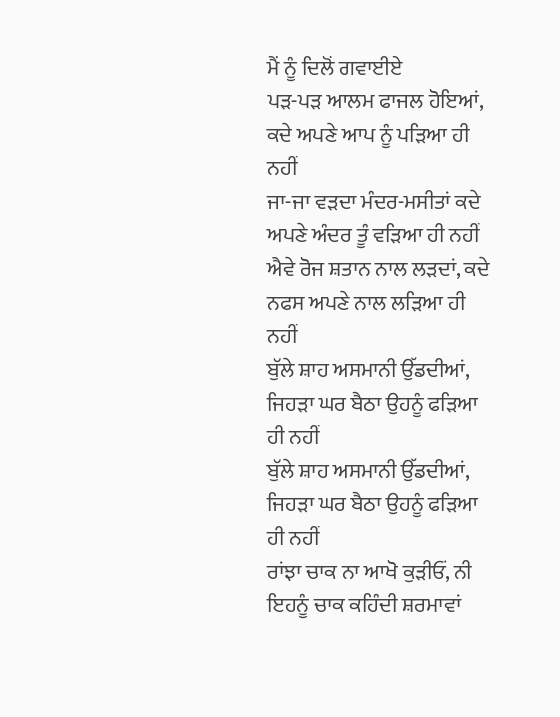ਮੈਂ ਨੂੰ ਦਿਲੋਂ ਗਵਾਈਏ
ਪੜ-ਪੜ ਆਲਮ ਫਾਜਲ ਹੋਇਆਂ, ਕਦੇ ਅਪਣੇ ਆਪ ਨੂੰ ਪੜਿਆ ਹੀ ਨਹੀਂ
ਜਾ-ਜਾ ਵੜਦਾ ਮੰਦਰ-ਮਸੀਤਾਂ ਕਦੇ ਅਪਣੇ ਅੰਦਰ ਤੂੰ ਵੜਿਆ ਹੀ ਨਹੀਂ
ਐਵੇ ਰੋਜ ਸ਼ਤਾਨ ਨਾਲ ਲੜਦਾਂ, ਕਦੇ ਨਫਸ ਅਪਣੇ ਨਾਲ ਲੜਿਆ ਹੀ ਨਹੀਂ
ਬੁੱਲੇ ਸ਼ਾਹ ਅਸਮਾਨੀ ਉੱਡਦੀਆਂ, ਜਿਹੜਾ ਘਰ ਬੈਠਾ ਉਹਨੂੰ ਫੜਿਆ ਹੀ ਨਹੀਂ
ਬੁੱਲੇ ਸ਼ਾਹ ਅਸਮਾਨੀ ਉੱਡਦੀਆਂ, ਜਿਹੜਾ ਘਰ ਬੈਠਾ ਉਹਨੂੰ ਫੜਿਆ ਹੀ ਨਹੀਂ
ਰਾਂਝਾ ਚਾਕ ਨਾ ਆਖੋ ਕੁੜੀਓਂ, ਨੀ ਇਹਨੂੰ ਚਾਕ ਕਹਿੰਦੀ ਸ਼ਰਮਾਵਾਂ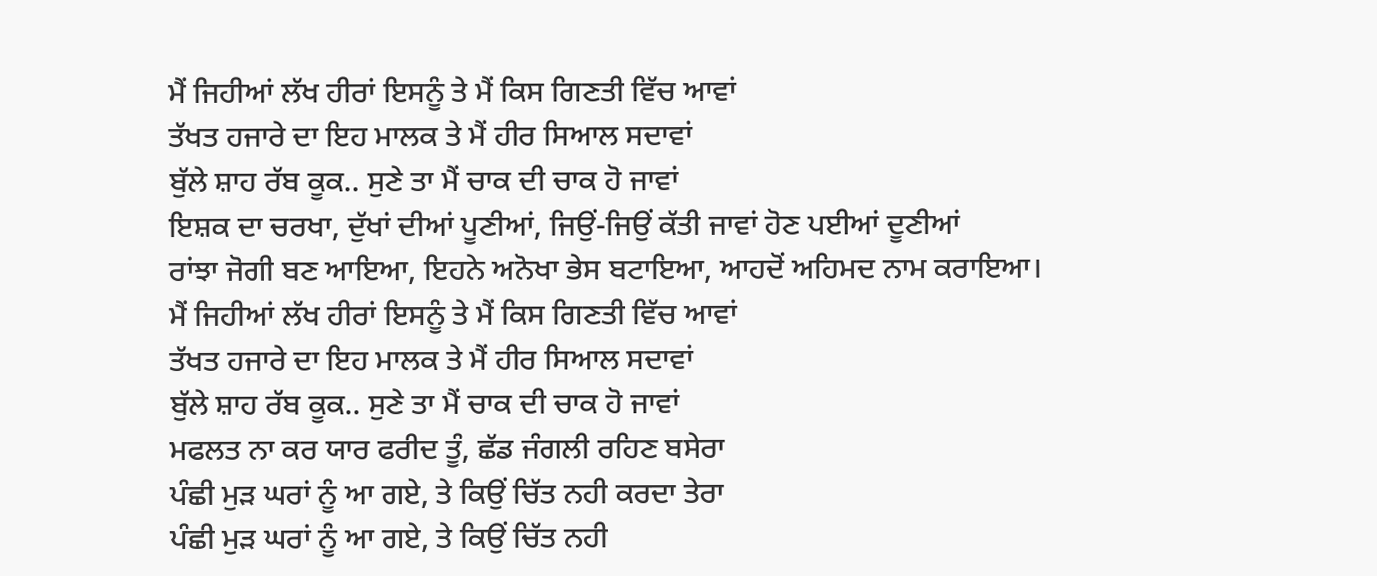ਮੈਂ ਜਿਹੀਆਂ ਲੱਖ ਹੀਰਾਂ ਇਸਨੂੰ ਤੇ ਮੈਂ ਕਿਸ ਗਿਣਤੀ ਵਿੱਚ ਆਵਾਂ
ਤੱਖਤ ਹਜਾਰੇ ਦਾ ਇਹ ਮਾਲਕ ਤੇ ਮੈਂ ਹੀਰ ਸਿਆਲ ਸਦਾਵਾਂ
ਬੁੱਲੇ ਸ਼ਾਹ ਰੱਬ ਕੂਕ.. ਸੁਣੇ ਤਾ ਮੈਂ ਚਾਕ ਦੀ ਚਾਕ ਹੋ ਜਾਵਾਂ
ਇਸ਼ਕ ਦਾ ਚਰਖਾ, ਦੁੱਖਾਂ ਦੀਆਂ ਪੂਣੀਆਂ, ਜਿਉਂ-ਜਿਉਂ ਕੱਤੀ ਜਾਵਾਂ ਹੋਣ ਪਈਆਂ ਦੂਣੀਆਂ
ਰਾਂਝਾ ਜੋਗੀ ਬਣ ਆਇਆ, ਇਹਨੇ ਅਨੋਖਾ ਭੇਸ ਬਟਾਇਆ, ਆਹਦੋਂ ਅਹਿਮਦ ਨਾਮ ਕਰਾਇਆ।
ਮੈਂ ਜਿਹੀਆਂ ਲੱਖ ਹੀਰਾਂ ਇਸਨੂੰ ਤੇ ਮੈਂ ਕਿਸ ਗਿਣਤੀ ਵਿੱਚ ਆਵਾਂ
ਤੱਖਤ ਹਜਾਰੇ ਦਾ ਇਹ ਮਾਲਕ ਤੇ ਮੈਂ ਹੀਰ ਸਿਆਲ ਸਦਾਵਾਂ
ਬੁੱਲੇ ਸ਼ਾਹ ਰੱਬ ਕੂਕ.. ਸੁਣੇ ਤਾ ਮੈਂ ਚਾਕ ਦੀ ਚਾਕ ਹੋ ਜਾਵਾਂ
ਮਫਲਤ ਨਾ ਕਰ ਯਾਰ ਫਰੀਦ ਤੂੰ, ਛੱਡ ਜੰਗਲੀ ਰਹਿਣ ਬਸੇਰਾ
ਪੰਛੀ ਮੁੜ ਘਰਾਂ ਨੂੰ ਆ ਗਏ, ਤੇ ਕਿਉਂ ਚਿੱਤ ਨਹੀ ਕਰਦਾ ਤੇਰਾ
ਪੰਛੀ ਮੁੜ ਘਰਾਂ ਨੂੰ ਆ ਗਏ, ਤੇ ਕਿਉਂ ਚਿੱਤ ਨਹੀ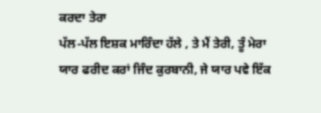ਕਰਦਾ ਤੇਰਾ
ਪੱਲ-ਪੱਲ ਇਸ਼ਕ ਮਾਰਿੰਦਾ ਹੱਲੇ , ਤੇ ਮੈਂ ਤੇਰੀ, ਤੂੰ ਮੇਰਾ
ਯਾਰ ਫਰੀਦ ਕਰਾਂ ਜਿੰਦ ਕੁਰਬਾਨੀ, ਜੇ ਯਾਰ ਪਵੇ ਇੱਕ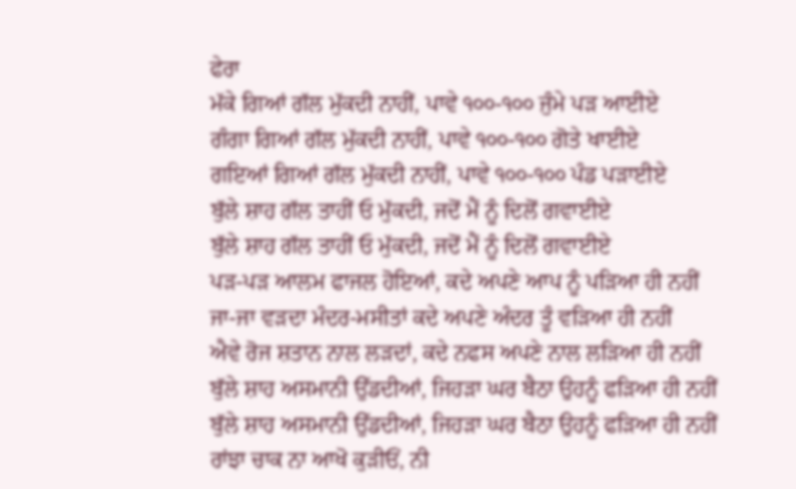ਫੇਰਾ
ਮੱਕੇ ਗਿਆਂ ਗੱਲ ਮੁੱਕਦੀ ਨਾਹੀਂ, ਪਾਵੇ ੧੦੦-੧੦੦ ਜੁੰਮੇ ਪੜ ਆਈਏ
ਗੰਗਾ ਗਿਆਂ ਗੱਲ ਮੁੱਕਦੀ ਨਾਹੀਂ, ਪਾਵੇ ੧੦੦-੧੦੦ ਗੋਤੇ ਖਾਈਏ
ਗਇਆਂ ਗਿਆਂ ਗੱਲ ਮੁੱਕਦੀ ਨਾਹੀਂ, ਪਾਵੇ ੧੦੦-੧੦੦ ਪੰਡ ਪੜਾਈਏ
ਬੁੱਲੇ ਸ਼ਾਹ ਗੱਲ ਤਾਹੀਂ ਓ ਮੁੱਕਦੀ, ਜਦੋਂ ਮੈਂ ਨੂੰ ਦਿਲੋਂ ਗਵਾਈਏ
ਬੁੱਲੇ ਸ਼ਾਹ ਗੱਲ ਤਾਹੀਂ ਓ ਮੁੱਕਦੀ, ਜਦੋਂ ਮੈਂ ਨੂੰ ਦਿਲੋਂ ਗਵਾਈਏ
ਪੜ-ਪੜ ਆਲਮ ਫਾਜਲ ਹੋਇਆਂ, ਕਦੇ ਅਪਣੇ ਆਪ ਨੂੰ ਪੜਿਆ ਹੀ ਨਹੀਂ
ਜਾ-ਜਾ ਵੜਦਾ ਮੰਦਰ-ਮਸੀਤਾਂ ਕਦੇ ਅਪਣੇ ਅੰਦਰ ਤੂੰ ਵੜਿਆ ਹੀ ਨਹੀਂ
ਐਵੇ ਰੋਜ ਸ਼ਤਾਨ ਨਾਲ ਲੜਦਾਂ, ਕਦੇ ਨਫਸ ਅਪਣੇ ਨਾਲ ਲੜਿਆ ਹੀ ਨਹੀਂ
ਬੁੱਲੇ ਸ਼ਾਹ ਅਸਮਾਨੀ ਉੱਡਦੀਆਂ, ਜਿਹੜਾ ਘਰ ਬੈਠਾ ਉਹਨੂੰ ਫੜਿਆ ਹੀ ਨਹੀਂ
ਬੁੱਲੇ ਸ਼ਾਹ ਅਸਮਾਨੀ ਉੱਡਦੀਆਂ, ਜਿਹੜਾ ਘਰ ਬੈਠਾ ਉਹਨੂੰ ਫੜਿਆ ਹੀ ਨਹੀਂ
ਰਾਂਝਾ ਚਾਕ ਨਾ ਆਖੋ ਕੁੜੀਓਂ, ਨੀ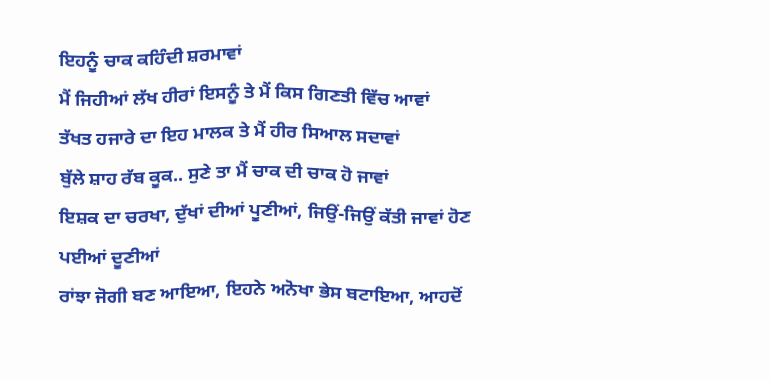ਇਹਨੂੰ ਚਾਕ ਕਹਿੰਦੀ ਸ਼ਰਮਾਵਾਂ
ਮੈਂ ਜਿਹੀਆਂ ਲੱਖ ਹੀਰਾਂ ਇਸਨੂੰ ਤੇ ਮੈਂ ਕਿਸ ਗਿਣਤੀ ਵਿੱਚ ਆਵਾਂ
ਤੱਖਤ ਹਜਾਰੇ ਦਾ ਇਹ ਮਾਲਕ ਤੇ ਮੈਂ ਹੀਰ ਸਿਆਲ ਸਦਾਵਾਂ
ਬੁੱਲੇ ਸ਼ਾਹ ਰੱਬ ਕੂਕ.. ਸੁਣੇ ਤਾ ਮੈਂ ਚਾਕ ਦੀ ਚਾਕ ਹੋ ਜਾਵਾਂ
ਇਸ਼ਕ ਦਾ ਚਰਖਾ, ਦੁੱਖਾਂ ਦੀਆਂ ਪੂਣੀਆਂ, ਜਿਉਂ-ਜਿਉਂ ਕੱਤੀ ਜਾਵਾਂ ਹੋਣ ਪਈਆਂ ਦੂਣੀਆਂ
ਰਾਂਝਾ ਜੋਗੀ ਬਣ ਆਇਆ, ਇਹਨੇ ਅਨੋਖਾ ਭੇਸ ਬਟਾਇਆ, ਆਹਦੋਂ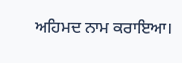ਅਹਿਮਦ ਨਾਮ ਕਰਾਇਆ।